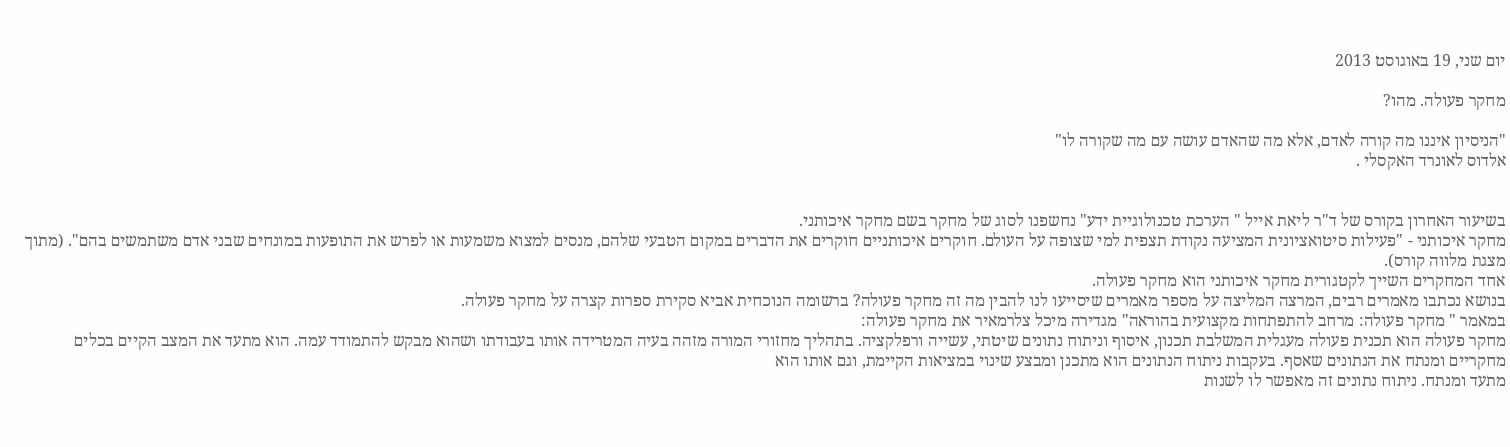יום שני, 19 באוגוסט 2013

מחקר פעולה. מהו?

"הניסיון איננו מה קורה לאדם, אלא מה שהאדם עושה עם מה שקורה לו"
אלדוס לאונרד האקסלי .


בשיעור האחרון בקורס של ד"ר ליאת אייל " הערכת טכנולוגיית ידע" נחשפנו לסוג של מחקר בשם מחקר איכותני.
מחקר איכותני - "פעילות סיטואציונית המציעה נקודת תצפית למי שצופה על העולם. חוקרים איכותניים חוקרים את הדברים במקום הטבעי שלהם, מנסים למצוא משמעות או לפרש את התופעות במונחים שבני אדם משתמשים בהם". (מתוך מצגת מלווה קורס).
אחד המחקרים השייך לקטגורית מחקר איכותני הוא מחקר פעולה.
בנושא נכתבו מאמרים רבים, המרצה המליצה על מספר מאמרים שיסייעו לנו להבין מה זה מחקר פעולה? ברשומה הנוכחית אביא סקירת ספרות קצרה על מחקר פעולה.
במאמר " מחקר פעולה: מרחב להתפתחות מקצועית בהוראה" מגדירה מיכל צלרמאיר את מחקר פעולה:
מחקר פעולה הוא תכנית פעולה מעגלית המשלבת תכנון, איסוף וניתוח נתונים שיטתי, עשייה ורפלקציה. בתהליך מחזורי המורה מזהה בעיה המטרידה אותו בעבודתו ושהוא מבקש להתמודד עמה. הוא מתעד את המצב הקיים בכלים מחקריים ומנתח את הנתונים שאסף. בעקבות ניתוח הנתונים הוא מתכנן ומבצע שינוי במציאות הקיימת, וגם אותו הוא
מתעד ומנתח. ניתוח נתונים זה מאפשר לו לשנות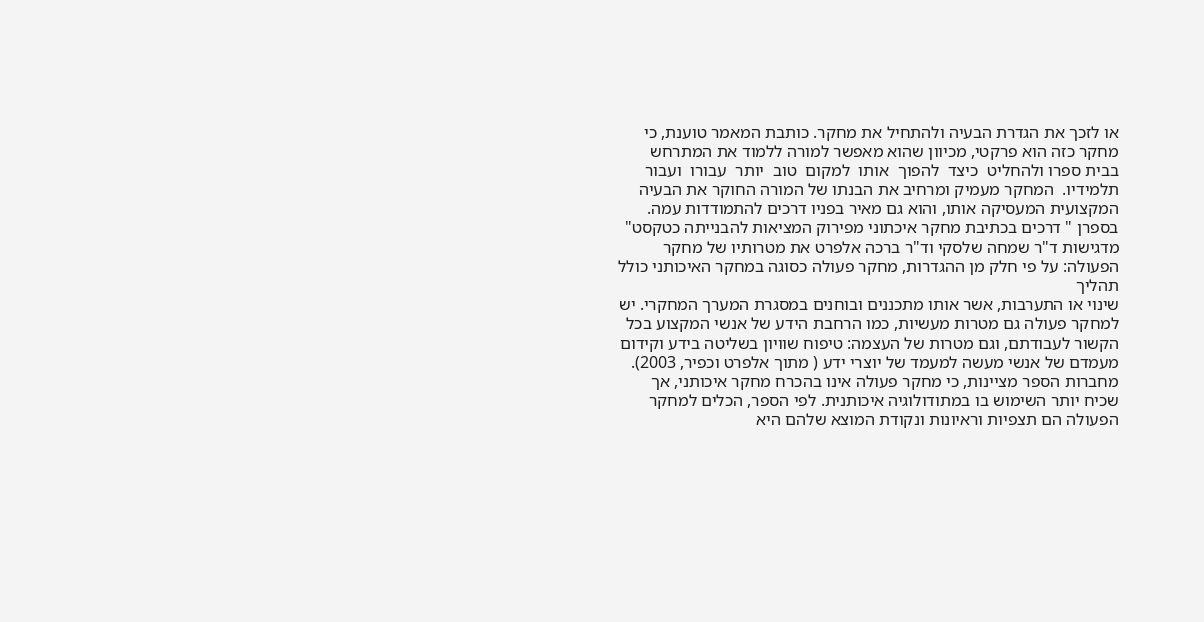או לזכך את הגדרת הבעיה ולהתחיל את מחקר. כותבת המאמר טוענת, כי מחקר כזה הוא פרקטי, מכיוון שהוא מאפשר למורה ללמוד את המתרחש בבית ספרו ולהחליט  כיצד  להפוך  אותו  למקום  טוב  יותר  עבורו  ועבור  תלמידיו.  המחקר מעמיק ומרחיב את הבנתו של המורה החוקר את הבעיה המקצועית המעסיקה אותו, והוא גם מאיר בפניו דרכים להתמודדות עמה.
בספרן " דרכים בכתיבת מחקר איכתוני מפירוק המציאות להבנייתה כטקסט" מדגישות ד"ר שמחה שלסקי וד"ר ברכה אלפרט את מטרותיו של מחקר הפעולה: על פי חלק מן ההגדרות, מחקר פעולה כסוגה במחקר האיכותני כולל תהליך
שינוי או התערבות, אשר אותו מתכננים ובוחנים במסגרת המערך המחקרי. יש למחקר פעולה גם מטרות מעשיות, כמו הרחבת הידע של אנשי המקצוע בכל הקשור לעבודתם, וגם מטרות של העצמה: טיפוח שוויון בשליטה בידע וקידום
מעמדם של אנשי מעשה למעמד של יוצרי ידע ( מתוך אלפרט וכפיר, 2003).
מחברות הספר מציינות, כי מחקר פעולה אינו בהכרח מחקר איכותני, אך שכיח יותר השימוש בו במתודולוגיה איכותנית. לפי הספר, הכלים למחקר הפעולה הם תצפיות וראיונות ונקודת המוצא שלהם היא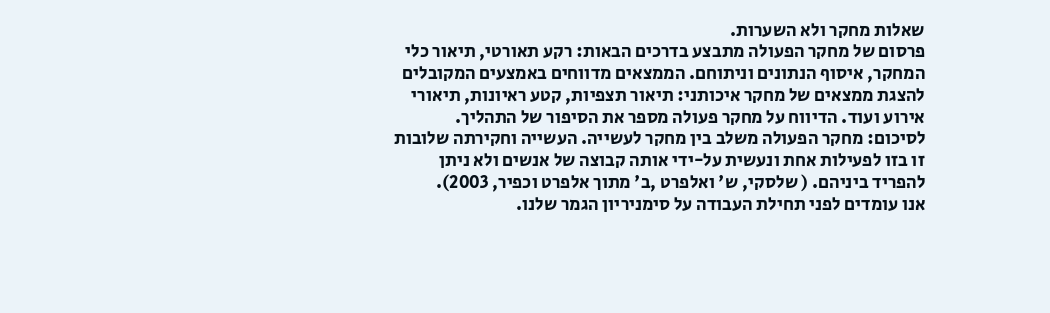שאלות מחקר ולא השערות.
פרסום של מחקר הפעולה מתבצע בדרכים הבאות: רקע תאורטי, תיאור כלי המחקר, איסוף הנתונים וניתוחם. הממצאים מדווחים באמצעים המקובלים להצגת ממצאים של מחקר איכותני: תיאור תצפיות, קטע ראיונות, תיאורי אירוע ועוד. הדיווח על מחקר פעולה מספר את הסיפור של התהליך.
לסיכום: מחקר הפעולה משלב בין מחקר לעשייה. העשייה וחקירתה שלובות זו בזו לפעילות אחת ונעשית על-ידי אותה קבוצה של אנשים ולא ניתן להפריד ביניהם. ( שלסקי, ש' ואלפרט ,ב' מתוך אלפרט וכפיר, 2003).
אנו עומדים לפני תחילת העבודה על סימניריון הגמר שלנו.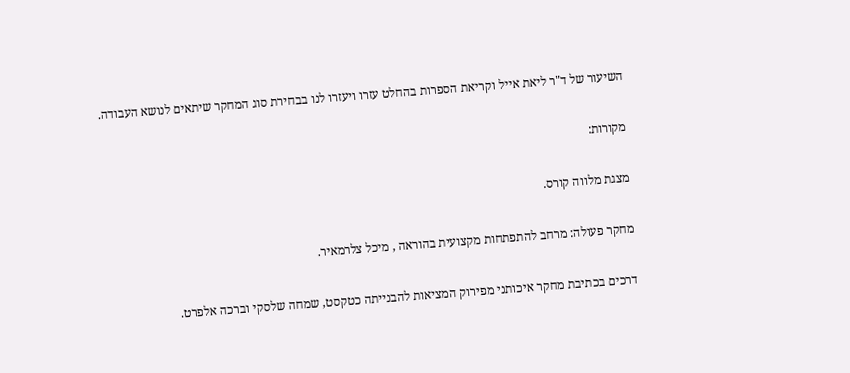השיעור של ד"ר ליאת אייל וקריאת הספרות בהחלט עזרו ויעזרו לנו בבחירת סוג המחקר שיתאים לנושא העבודה.

מקורות:

מצגת מלווה קורס.

מחקר פעולה: מרחב להתפתחות מקצועית בהוראה , מיכל צלרמאיר.

דרכים בכתיבת מחקר איכותני מפירוק המציאות להבנייתה כטקסט, שמחה שלסקי וברכה אלפרט.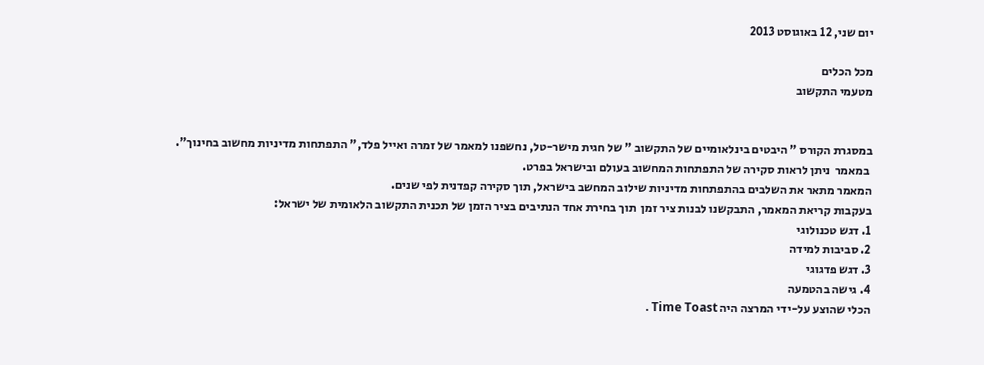יום שני, 12 באוגוסט 2013

מכל הכלים
מטעמי התקשוב


במסגרת הקורס " היבטים בינלאומיים של התקשוב " של חגית מישר-טל, נחשפנו למאמר של זמרה ואייל פלד," התפתחות מדיניות מחשוב בחינוך".
 במאמר  ניתן לראות סקירה של התפתחות המחשוב בעולם ובישראל בפרט.
המאמר מתאר את השלבים בהתפתחות מדיניות שילוב המחשב בישראל, תוך סקירה קפדנית לפי שנים.
בעקבות קריאת המאמר, התבקשנו לבנות ציר זמן  תוך בחירת אחד הנתיבים בציר הזמן של תכנית התקשוב הלאומית של ישראל:
1. דגש טכנולוגי
2. סביבות למידה
3. דגש פדגוגי
4. גישה בהטמעה
הכלי שהוצע על-ידי המרצה היה Time Toast .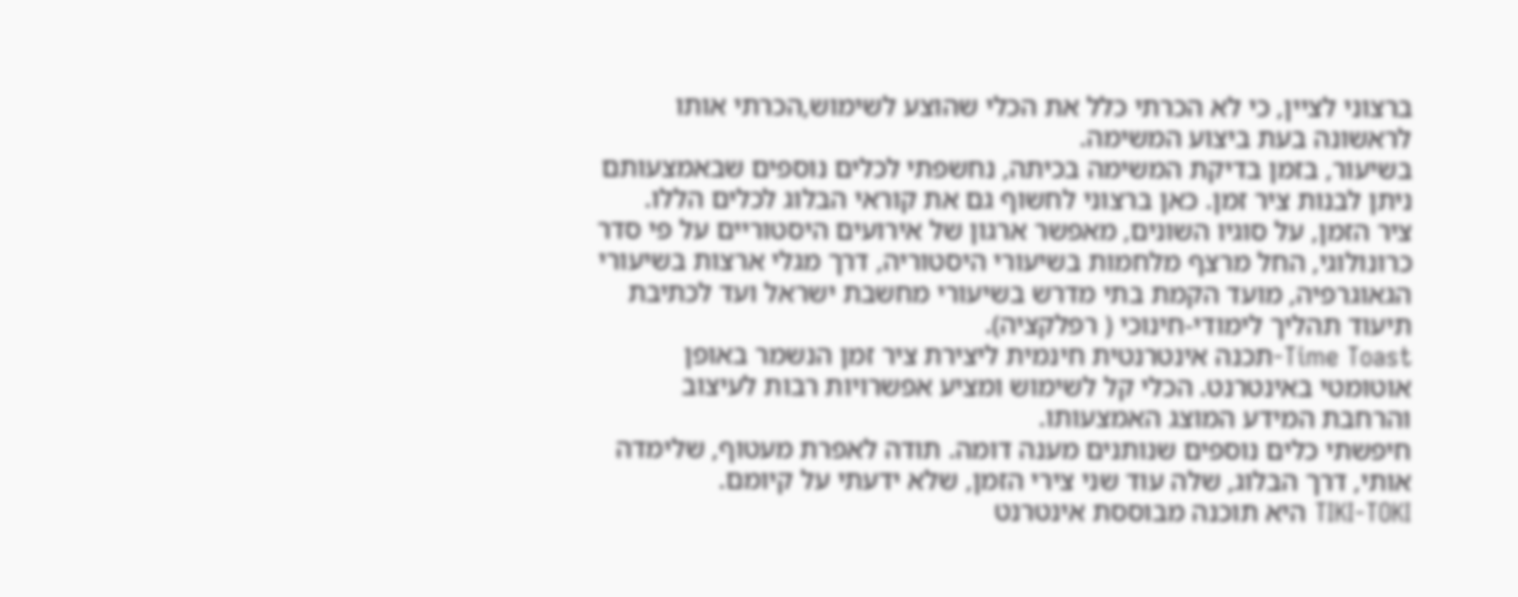ברצוני לציין, כי לא הכרתי כלל את הכלי שהוצע לשימוש,הכרתי אותו לראשונה בעת ביצוע המשימה.
בשיעור, בזמן בדיקת המשימה בכיתה, נחשפתי לכלים נוספים שבאמצעותם ניתן לבנות ציר זמן. כאן ברצוני לחשוף גם את קוראי הבלוג לכלים הללו.
ציר הזמן, על סוגיו השונים, מאפשר ארגון של אירועים היסטוריים על פי סדר כרונולוגי, החל מרצף מלחמות בשיעורי היסטוריה, דרך מגלי ארצות בשיעורי הגאוגרפיה, מועד הקמת בתי מדרש בשיעורי מחשבת ישראל ועד לכתיבת תיעוד תהליך לימודי-חינוכי ( רפלקציה).
Time Toast-תכנה אינטרנטית חינמית ליצירת ציר זמן הנשמר באופן אוטומטי באינטרנט. הכלי קל לשימוש ומציע אפשרויות רבות לעיצוב והרחבת המידע המוצג האמצעותו.
חיפשתי כלים נוספים שנותנים מענה דומה. תודה לאפרת מעטוף, שלימדה אותי, דרך הבלוג, שלה עוד שני צירי הזמן, שלא ידעתי על קיומם.
TIKI-TOKI היא תוכנה מבוססת אינטרנט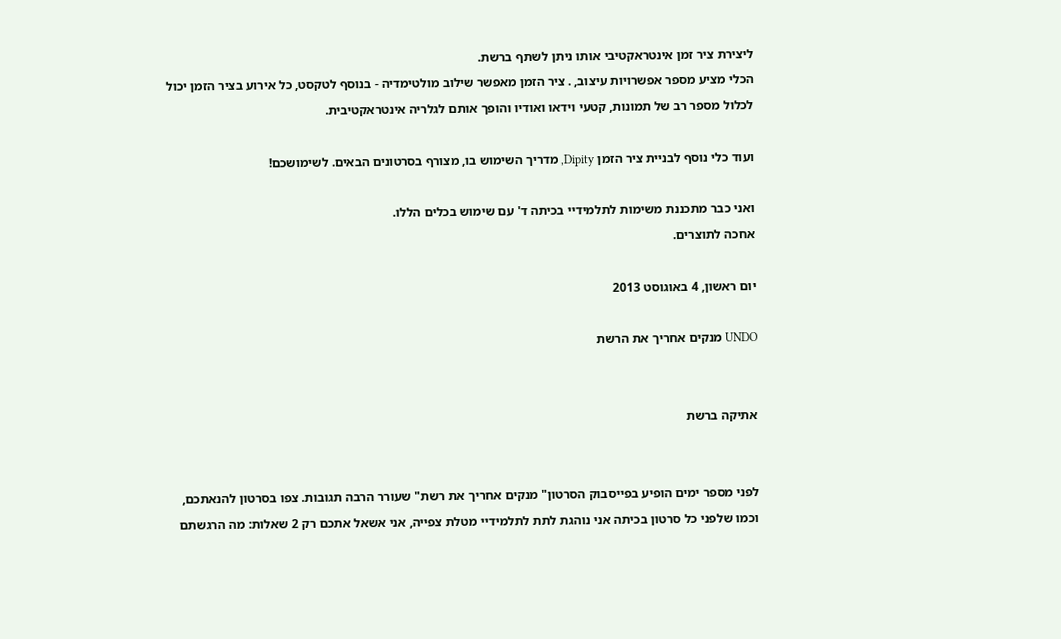ליצירת ציר זמן אינטראקטיבי אותו ניתן לשתף ברשת.
הכלי מציע מספר אפשרויות עיצוב, . ציר הזמן מאפשר שילוב מולטימדיה - בנוסף לטקסט, כל אירוע בציר הזמן יכול לכלול מספר רב של תמונות, קטעי וידאו ואודיו והופך אותם לגלריה אינטראקטיבית.

ועוד כלי נוסף לבניית ציר הזמן Dipity, מדריך השימוש בו, מצורף בסרטונים הבאים. לשימושכם!

ואני כבר מתכננת משימות לתלמידיי בכיתה ד' עם שימוש בכלים הללו.
אחכה לתוצרים.

יום ראשון, 4 באוגוסט 2013

UNDO מנקים אחריך את הרשת


אתיקה ברשת


לפני מספר ימים הופיע בפייסבוק הסרטון" מנקים אחריך את רשת" שעורר הרבה תגובות. צפו בסרטון להנאתכם, וכמו שלפני כל סרטון בכיתה אני נוהגת לתת לתלמידיי מטלת צפייה, אני אשאל אתכם רק 2 שאלות: מה הרגשתם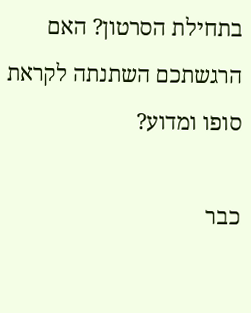בתחילת הסרטון? האם הרגשתכם השתנתה לקראת סופו ומדוע?

כבר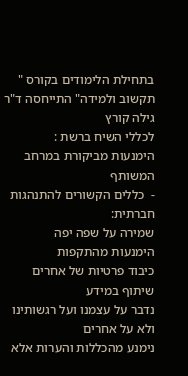בתחילת הלימודים בקורס " תקשוב ולמידה" התייחסה ד"ר גילה קורץ
לכללי השיח ברשת :
הימנעות מביקורת במרחב המשותף
-  כללים הקשורים להתנהגות חברתית:
שמירה על שפה יפה
הימנעות מהתקפות
כיבוד פרטיות של אחרים
שיתוף במידע
נדבר על עצמנו ועל רגשותינו ולא על אחרים
נימנע מהכללות והערות אלא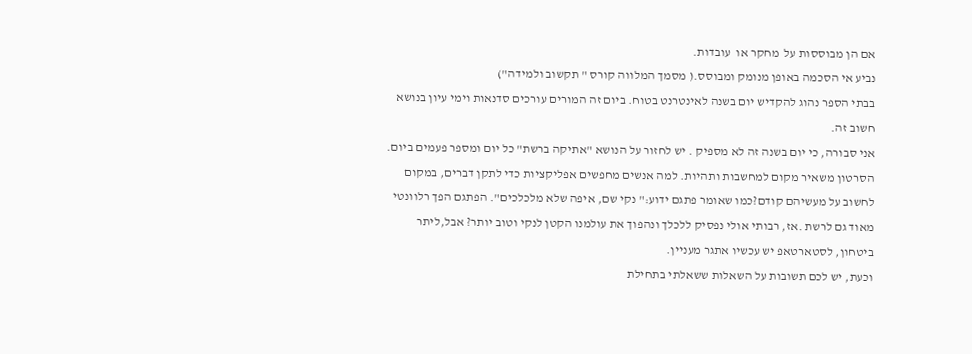אם הן מבוססות על  מחקר או  עובדות.
נביע אי הסכמה באופן מנומק ומבוסס.( מסמך המלווה קורס " תקשוב ולמידה")
בבתי הספר נהוג להקדיש יום בשנה לאינטרנט בטוח. ביום זה המורים עורכים סדנאות וימי עיון בנושא חשוב זה.
אני סבורה, כי יום בשנה זה לא מספיק . יש לחזור על הנושא "אתיקה ברשת" כל יום ומספר פעמים ביום.
הסרטון משאיר מקום למחשבות ותהיות. למה אנשים מחפשים אפליקציות כדי לתקן דברים, במקום לחשוב על מעשיהם קודם?כמו שאומר פתגם ידוע:" נקי שם, איפה שלא מלכלכים". הפתגם הפך רלוונטי מאוד גם לרשת .אז, רבותי אולי נפסיק ללכלך ונהפוך את עולמנו הקטן לנקי וטוב יותר? אבל,ליתר ביטחון, לסטארטאפ יש עכשיו אתגר מעניין.
וכעת, יש לכם תשובות על השאלות ששאלתי בתחילת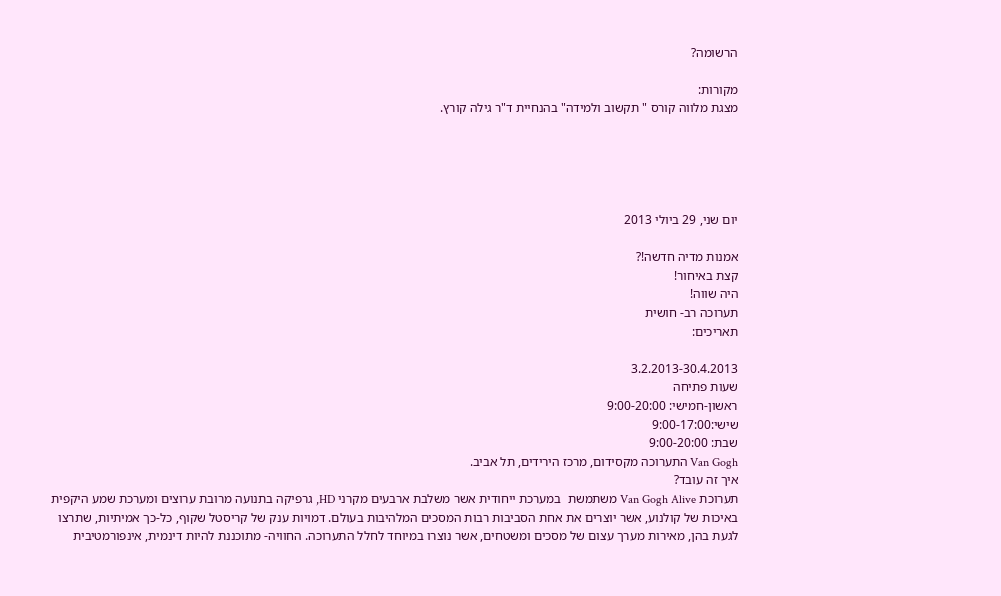הרשומה?

מקורות:
מצגת מלווה קורס " תקשוב ולמידה" בהנחיית ד"ר גילה קורץ.





יום שני, 29 ביולי 2013

אמנות מדיה חדשה!?
קצת באיחור!
היה שווה!
תערוכה רב- חושית
תאריכים:

3.2.2013-30.4.2013
שעות פתיחה
ראשון-חמישי: 9:00-20:00
שישי:9:00-17:00
שבת: 9:00-20:00
Van Gogh התערוכה מקסידום, מרכז הירידים, תל אביב.
איך זה עובד?
תערוכת Van Gogh Alive משתמשת  במערכת ייחודית אשר משלבת ארבעים מקרני HD, גרפיקה בתנועה מרובת ערוצים ומערכת שמע היקפית באיכות של קולנוע, אשר יוצרים את אחת הסביבות רבות המסכים המלהיבות בעולם. דמויות ענק של קריסטל שקוף, כל-כך אמיתיות, שתרצו לגעת בהן, מאירות מערך עצום של מסכים ומשטחים, אשר נוצרו במיוחד לחלל התערוכה. החוויה- מתוכננת להיות דינמית, אינפורמטיבית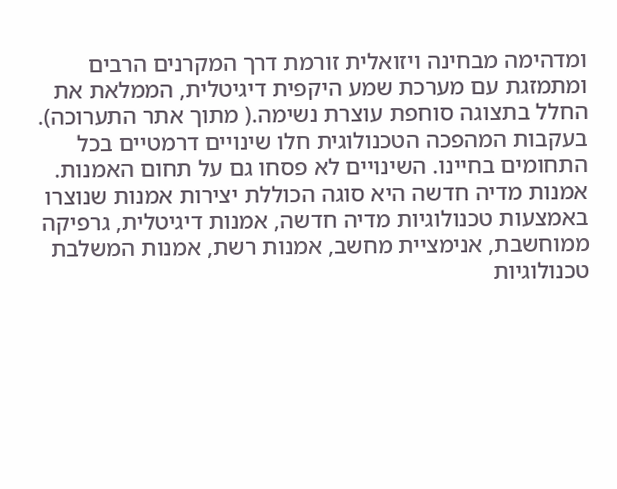ומדהימה מבחינה ויזואלית זורמת דרך המקרנים הרבים ומתמזגת עם מערכת שמע היקפית דיגיטלית, הממלאת את החלל בתצוגה סוחפת עוצרת נשימה.( מתוך אתר התערוכה).
בעקבות המהפכה הטכנולוגית חלו שינויים דרמטיים בכל התחומים בחיינו. השינויים לא פסחו גם על תחום האמנות.
אמנות מדיה חדשה היא סוגה הכוללת יצירות אמנות שנוצרו באמצעות טכנולוגיות מדיה חדשה, אמנות דיגיטלית, גרפיקה ממוחשבת, אנימציית מחשב, אמנות רשת, אמנות המשלבת טכנולוגיות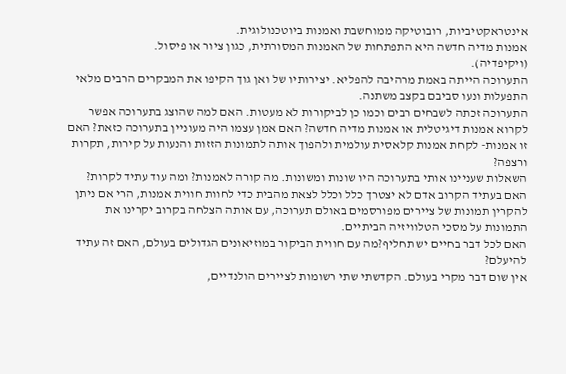אינטראקטיביות, רובוטיקה ממוחשבת ואמנות ביוטכנולוגית.
אמנות מדיה חדשה היא התפתחות של האמנות המסורתית, כגון ציור או פיסול.
(ויקיפדיה).
התערוכה הייתה באמת מרהיבה להפליא. יצירותיו של ואן גוך הקיפו את המבקרים הרבים מלאי התפעלות ונעו סביבם בקצב משתנה.
התערוכה זכתה לשבחים רבים וכמו כן לביקורות לא מעטות. האם למה שהוצג בתערוכה אפשר לקרוא אמנות דיגיטלית או אמנות מדיה חדשה? האם אמן עצמו היה מעוניין בתערוכה כזאת? האם זו אמנות- לקחת אמנות קלאסית עולמית ולהפוך אותה לתמונות הזזות והנעות על קירות, תקרות ורצפה?
השאלות שעניינו אותי בתערוכה היו שונות ומשונות. מה קורה לאמנות? ומה עוד עתיד לקרות? האם בעתיד הקרוב אדם לא יצטרך כלל וכלל לצאת מהבית כדי לחוות חווית אמנות, הרי אם ניתן להקרין תמונות של ציירים מפורסמים באולם תערוכה, עם אותה הצלחה בקרוב יקרינו את התמונות על מסכי הטלוויזיה הביתיים.
האם לכל דבר בחיים יש תחליף?מה עם חווית הביקור במוזיאונים הגדולים בעולם, האם זה עתיד להיעלם?
אין שום דבר מקרי בעולם. הקדשתי שתי רשומות לציירים הולנדיים,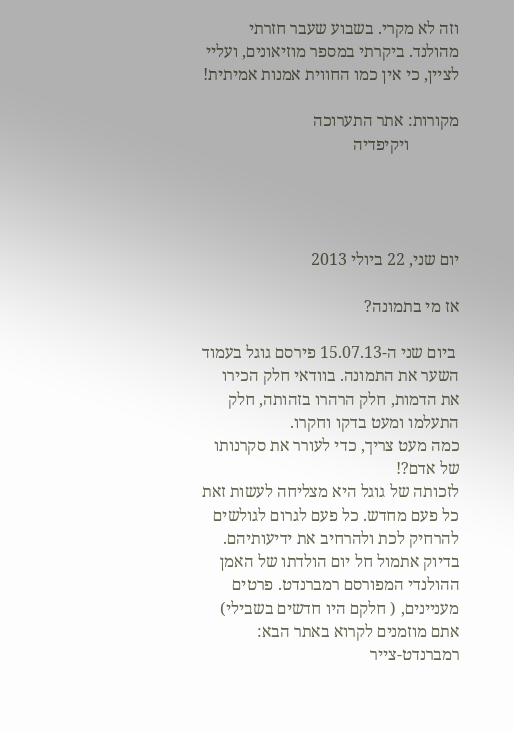וזה לא מקרי. בשבוע שעבר חזרתי מהולנד. ביקרתי במספר מוזיאונים, ועליי לציין, כי אין כמו החווית אמנות אמיתית!

מקורות: אתר התערוכה
            ויקיפדיה




יום שני, 22 ביולי 2013

אז מי בתמונה?

 ביום שני ה-15.07.13 פירסם גוגל בעמוד השער את התמונה. בוודאי חלק הכירו את הדמות, חלק הרהרו בזהותה, חלק התעלמו ומעט בדקו וחקרו.
כמה מעט צריך, כדי לעורר את סקרנותו של אדם?!
לזכותה של גוגל היא מצליחה לעשות זאת כל פעם מחדש. כל פעם לגרום לגולשים להרחיק לכת ולהרחיב את ידיעותיהם.
בדיוק אתמול חל יום הולדתו של האמן ההולנדי המפורסם רמברנדט. פרטים מעניינים, ( חלקם היו חדשים בשבילי) אתם מוזמנים לקרוא באתר הבא: רמברנדט-צייר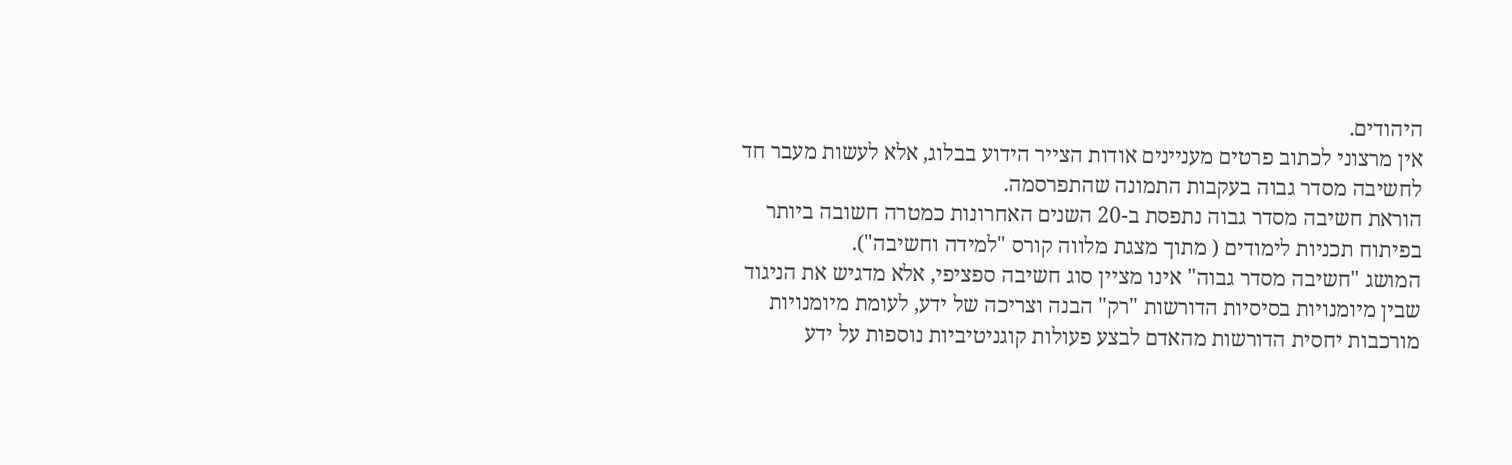היהודים.
אין מרצוני לכתוב פרטים מעניינים אודות הצייר הידוע בבלוג, אלא לעשות מעבר חד לחשיבה מסדר גבוה בעקבות התמונה שהתפרסמה.
הוראת חשיבה מסדר גבוה נתפסת ב-20 השנים האחרונות כמטרה חשובה ביותר בפיתוח תכניות לימודים ( מתוך מצגת מלווה קורס "למידה וחשיבה").
המושג "חשיבה מסדר גבוה" אינו מציין סוג חשיבה ספציפי, אלא מדגיש את הניגוד שבין מיומנויות בסיסיות הדורשות "רק" הבנה וצריכה של ידע, לעומת מיומנויות מורכבות יחסית הדורשות מהאדם לבצע פעולות קוגניטיביות נוספות על ידע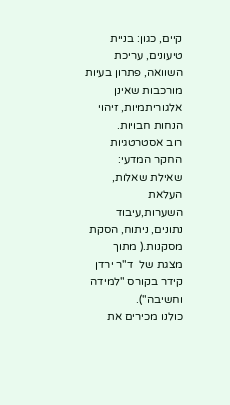קיים, כגון: בניית טיעונים, עריכת השוואה, פתרון בעיות מורכבות שאינן אלגוריתמיות, זיהוי הנחות חבויות.
רוב אסטרטגיות החקר המדעי: שאילת שאלות, העלאת השערות,עיבוד נתונים, ניתוח, הסקת מסקנות.( מתוך מצגת של  ד"ר ירדן קידר בקורס "למידה וחשיבה").
כולנו מכירים את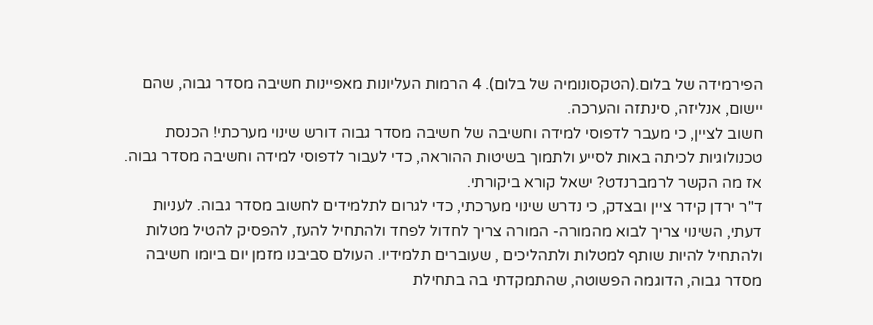הפירמידה של בלום.(הטקסונומיה של בלום). 4 הרמות העליונות מאפיינות חשיבה מסדר גבוה, שהם יישום, אנליזה, סינתזה והערכה.
חשוב לציין, כי מעבר לדפוסי למידה וחשיבה של חשיבה מסדר גבוה דורש שינוי מערכתי! הכנסת טכנולוגיות לכיתה באות לסייע ולתמוך בשיטות ההוראה, כדי לעבור לדפוסי למידה וחשיבה מסדר גבוה.
אז מה הקשר לרמברנדט? ישאל קורא ביקורתי.
ד"ר ירדן קידר ציין ובצדק, כי נדרש שינוי מערכתי, כדי לגרום לתלמידים לחשוב מסדר גבוה. לעניות דעתי, השינוי צריך לבוא מהמורה- המורה צריך לחדול לפחד ולהתחיל להעז, להפסיק להטיל מטלות ולהתחיל להיות שותף למטלות ולתהליכים , שעוברים תלמידיו. העולם סביבנו מזמן יום ביומו חשיבה מסדר גבוה, הדוגמה הפשוטה, שהתמקדתי בה בתחילת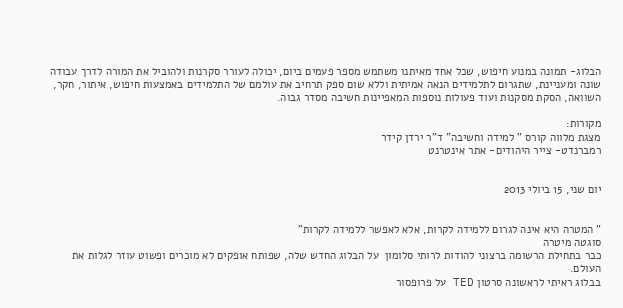הבלוג- תמונה במנוע חיפוש, שכל אחד מאיתנו משתמש מספר פעמים ביום, יכולה לעורר סקרנות ולהוביל את המורה לדרך עבודה שונה ומעניינת, שתגרום לתלמידים הנאה אמיתית וללא שום ספק תרחיב את עולמם של התלמידים באמצעות חיפוש, איתור, חקר, השוואה, הסקת מסקנות ועוד פעולות נוספות המאפיינות חשיבה מסדר גבוה.

מקורות:
מצגת מלווה קורס " למידה וחשיבה" ד"ר ירדן קידר
רמברנדט- צייר היהודים- אתר אינטרנט


יום שני, 15 ביולי 2013


" המטרה היא אינה לגרום ללמידה לקרות, אלא לאפשר ללמידה לקרות"
סוגטה מיטרה
כבר בתחילת הרשומה ברצוני להודות לרותי סלומון  על הבלוג החדש שלה, שפותח אופקים לא מוכרים ופשוט עוזר לגלות את העולם.
בבלוג ראיתי לראשונה סרטון TED על פרופסור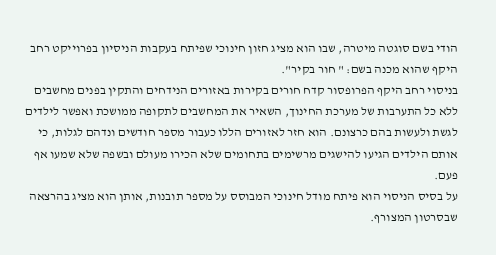הודי בשם סוגטה מיטרה, שבו הוא מציג חזון חינוכי שפיתח בעקבות הניסיון בפרוייקט רחב היקף שהוא מכנה בשם: " חור בקיר".
בניסוי רחב היקף הפרופסור קדח חורים בקירות באזורים הנידחים והתקין בפנים מחשבים ללא כל התערבות של מערכת החינוך, השאיר את המחשבים לתקופה ממושכת ואפשר לילדים לגשת ולעשות בהם כרצונם. הוא חזר לאזורים הללו כעבור מספר חודשים ונדהם לגלות, כי אותם הילדים הגיעו להישגים מרשימים בתחומים שלא הכירו מעולם ובשפה שלא שמעו אף פעם.
על בסיס הניסוי הוא פיתח מודל חינוכי המבוסס על מספר תובנות, אותן הוא מציג בהרצאה שבסרטון המצורף.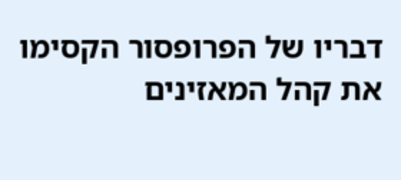דבריו של הפרופסור הקסימו את קהל המאזינים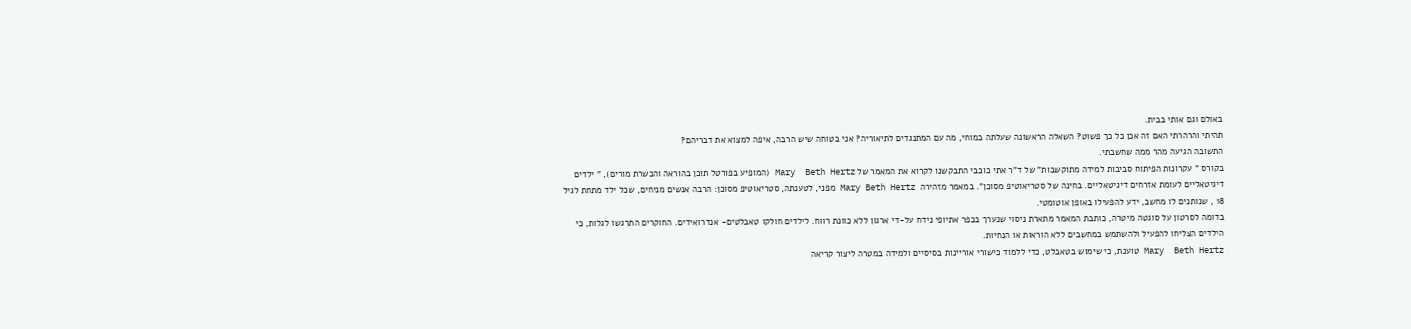באולם וגם אותי בבית.
תהיתי והרהרתי האם זה אכן כל כך פשוט? השאלה הראשונה שעלתה במוחי, מה עם המתנגדים לתיאוריה? אני בטוחה שיש הרבה, איפה למצוא את דבריהם?
התשובה הגיעה מהר ממה שחשבתי.
בקורס " עקרונות הפיתוח סביבות למידה מתוקשבות" של ד"ר אתי כוכבי התבקשנו לקרוא את המאמר של Mary  Beth Hertz (המופיע בפורטל תוכן בהוראה והכשרת מורים), " ילדים דיגיטאליים לעומת אזרחים דיגיטאליים. בחינה של סטריאוטיפ מסוכן". במאמר מזהירה  Mary Beth Hertz מפני, לטענתה, סטריאוטיפ מסוכן: הרבה אנשים מניחים, שכל ילד מתחת לגיל 18 , שנותנים לו מחשב, ידע להפעילו באופן אוטומטי.
בדומה לסרטון על סוגטה מיטרה, כותבת המאמר מתארת ניסוי שנערך בכפר אתיופי נידח על-די ארגון ללא כוונת רווח. לילדים חולקו טאבלטים- אנדרואידים. החוקרים התרגשו לגלות, כי הילדים הצליחו להפעיל ולהשתמש במחשבים ללא הוראות או הנחיות.
Mary  Beth Hertz טוענת, כי שימוש בטאבלט, כדי ללמוד כישורי אוריינות בסיסיים ולמידה במטרה ליצור קריאה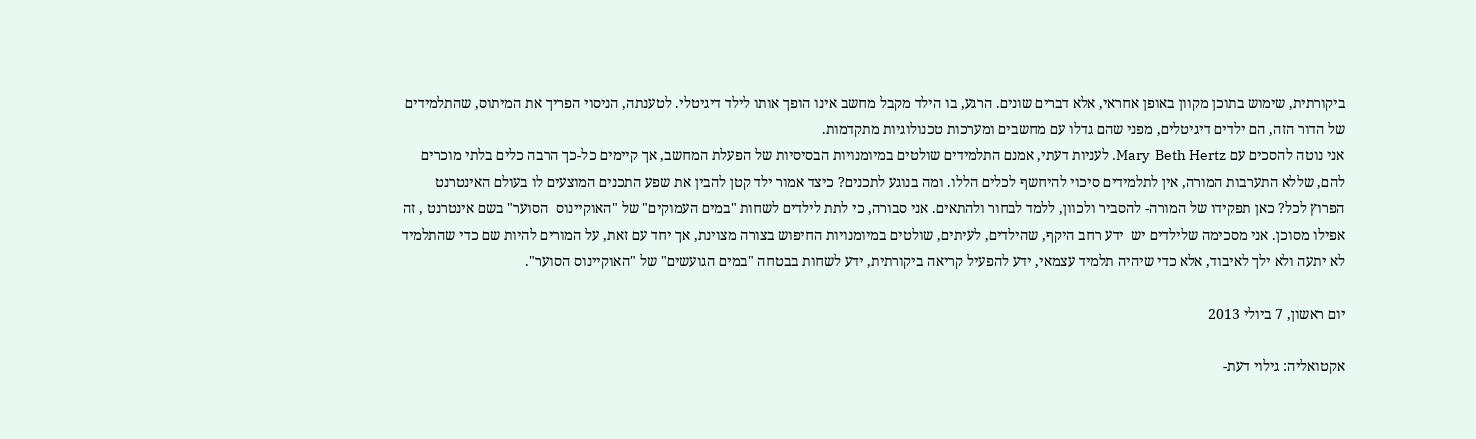ביקורתית, שימוש בתוכן מקוון באופן אחראי, אלא דברים שונים. הרגע, בו הילד מקבל מחשב אינו הופך אותו לילד דיגיטלי. לטענתה, הניסוי הפריך את המיתוס, שהתלמידים של הדור הזה, הם ילדים דיגיטלים, מפני שהם גדלו עם מחשבים ומערכות טכנולוגיות מתקדמות.
אני נוטה להסכים עם Mary  Beth Hertz. לעניות דעתי, אמנם התלמידים שולטים במיומנויות הבסיסיות של הפעלת המחשב, אך קיימים כל-כך הרבה כלים בלתי מוכרים להם, שללא התערבות המורה, אין לתלמידים סיכוי להיחשף לכלים הללו. ומה בנוגע לתכנים? כיצד אמור ילד קטן להבין את שפע התכנים המוצעים לו בעולם האינטרנט הפרוץ לכל? כאן תפקידו של המורה- להסביר ולכוון, ללמד לבחור ולהתאים. אני סבורה, כי לתת לילדים לשחות "במים העמוקים" של "האוקיינוס  הסוער" בשם אינטרנט , זה אפילו מסוכן. אני מסכימה שלילדים יש  ידע רחב היקף, שהילדים, לעיתים, שולטים במיומנויות החיפוש בצורה מצוינת, אך יחד עם זאת, על המורים להיות שם כדי שהתלמיד לא יתעה ולא ילך לאיבוד, אלא כדי שיהיה תלמיד עצמאי, ידע להפעיל קריאה ביקורתית, ידע לשחות בבטחה "במים הגועשים" של "האוקיינוס הסוער".

יום ראשון, 7 ביולי 2013

אקטואליה: גילוי דעת-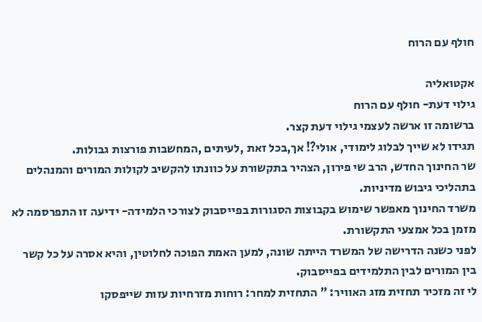חולף עם הרוח

אקטואליה
גילוי דעת- חולף עם הרוח
ברשומה זו ארשה לעצמי גילוי דעת קצר.
תגידו לא שייך לבלוג לימודי, אולי?! אך,בכל זאת ,לעיתים ,המחשבות פורצות גבולות.
שר החינוך החדש, הרב שי פירון, הצהיר בתקשורת על כוונתו להקשיב לקולות המורים והמנהלים בתהליכי גיבוש מדיניות.
משרד החינוך מאפשר שימוש בקבוצות הסגורות בפייסבוק לצורכי הלמידה- ידיעה זו התפרסמה לא מזמן בכל אמצעי התקשורת.
לפני כשנה הדרישה של המשרד הייתה שונה, למען האמת הפוכה לחלוטין, והיא אסרה על כל קשר בין המורים לבין התלמידים בפייסבוק.
לי זה מזכיר תחזית מזג האוויר: " התחזית למחר: רוחות מזרחיות עזות שייפסקו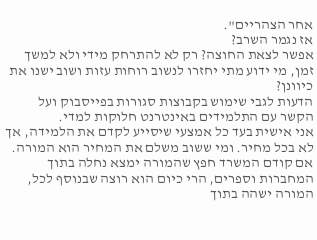אחר הצהריים".
אז נגמר השרב?
אפשר לצאת החוצה? רק לא להתרחק מידי ולא למשך זמן, מי ידוע מתי יחזרו לנשוב רוחות עזות ושוב ישנו את כיוונן?
הדעות לגבי שימוש בקבוצות סגורות בפייסבוק ועל הקשר עם התלמידים באינטרנט חלוקות למדי.
אני אישית בעד כל אמצעי שיסייע לקדם את הלמידה, אך לא בכל מחיר. ומי ששוב משלם את המחיר הוא המורה.
אם קודם המשרד חפץ שהמורה ימצא נחלה בתוך המחברות וספרים, הרי כיום הוא רוצה שבנוסף לכל, המורה ישהה בתוך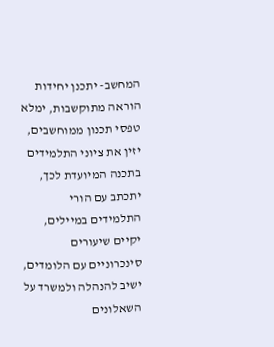המחשב- יתכנן יחידות הוראה מתוקשבות, ימלא טפסי תכנון ממוחשבים, יזין את ציוני התלמידים בתכנה המיועדת לכך, יתכתב עם הורי התלמידים במיילים, יקיים שיעורים סינכרוניים עם הלומדים, ישיב להנהלה ולמשרד על השאלונים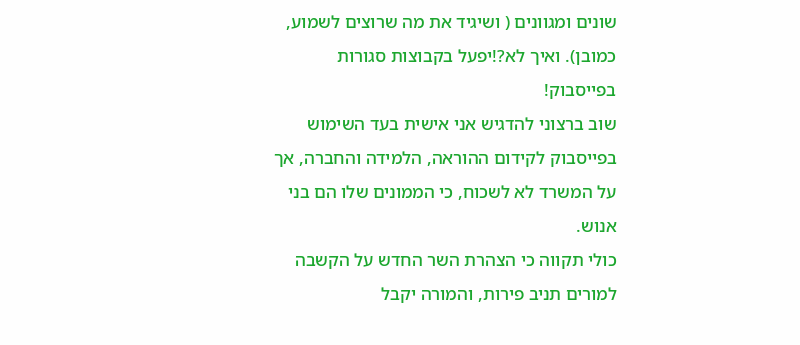שונים ומגוונים ( ושיגיד את מה שרוצים לשמוע, כמובן). ואיך לא?!יפעל בקבוצות סגורות בפייסבוק!
שוב ברצוני להדגיש אני אישית בעד השימוש בפייסבוק לקידום ההוראה, הלמידה והחברה, אך על המשרד לא לשכוח, כי הממונים שלו הם בני אנוש.
כולי תקווה כי הצהרת השר החדש על הקשבה למורים תניב פירות, והמורה יקבל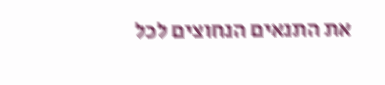את התנאים הנחוצים לכל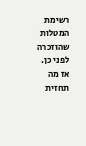רשימת המטלות שהוזכרה לפני כן.
אז מה תחזית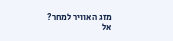מזג האוויר למחר?
אל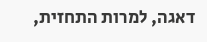דאגה, למרות התחזית,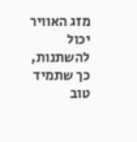מזג האוויר יכול להשתנות, כך שתמיד טוב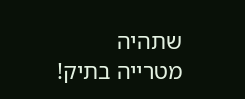שתהיה  מטרייה בתיק!